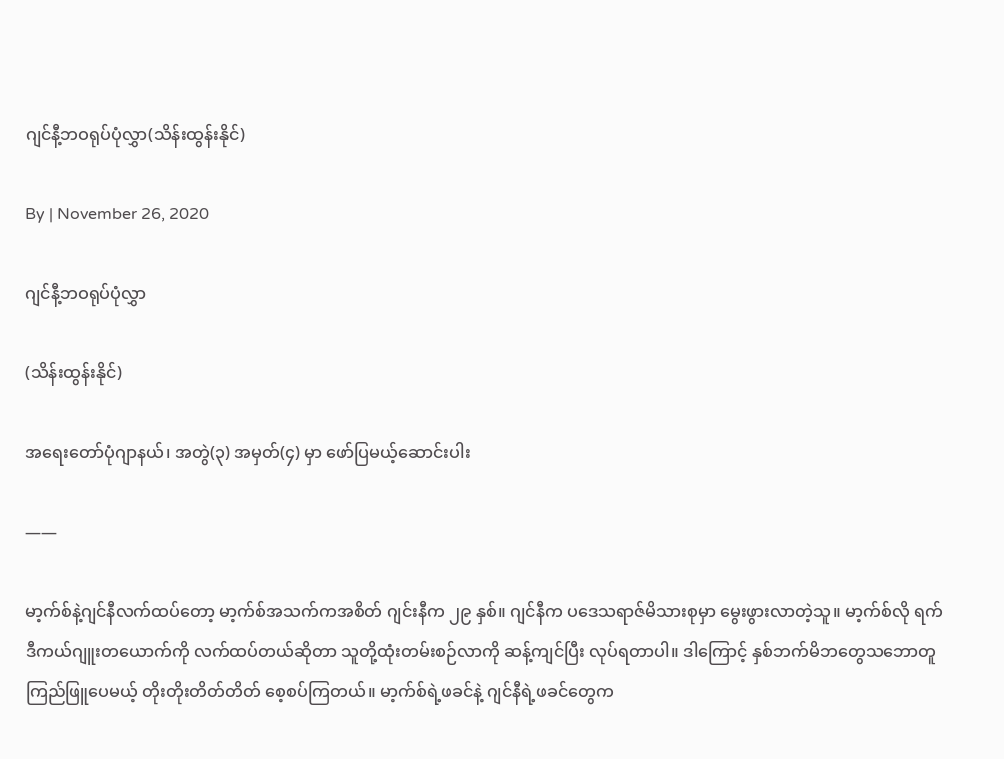ဂျင်နီ့ဘဝရုပ်ပုံလွှာ(သိန်းထွန်းနိုင်)

By | November 26, 2020

ဂျင်နီ့ဘဝရုပ်ပုံလွှာ

(သိန်းထွန်းနိုင်)

အရေးတော်ပုံဂျာနယ်၊ အတွဲ(၃) အမှတ်(၄) မှာ ဖော်ပြမယ့်ဆောင်းပါး

——

မာ့က်စ်နဲ့ဂျင်နီလက်ထပ်တော့ မာ့က်စ်အသက်ကအစိတ် ဂျင်းနီက ၂၉ နှစ်။ ဂျင်နီက ပဒေသရာဇ်မိသားစုမှာ မွေးဖွားလာတဲ့သူ။ မာ့က်စ်လို ရက်ဒီကယ်ဂျူးတယောက်ကို လက်ထပ်တယ်ဆိုတာ သူတို့ထုံးတမ်းစဉ်လာကို ဆန့်ကျင်ပြီး လုပ်ရတာပါ။ ဒါကြောင့် နှစ်ဘက်မိဘတွေသဘောတူကြည်ဖြူပေမယ့် တိုးတိုးတိတ်တိတ် စေ့စပ်ကြတယ်။ မာ့က်စ်ရဲ့ဖခင်နဲ့ ဂျင်နီရဲ့ဖခင်တွေက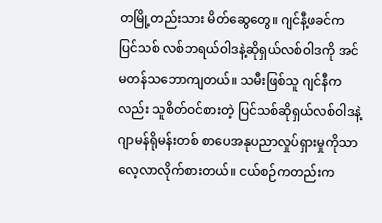တမြို့တည်းသား မိတ်ဆွေတွေ။ ဂျင်နီ့ဖခင်က ပြင်သစ် လစ်ဘရယ်ဝါဒနဲ့ဆိုရှယ်လစ်ဝါဒကို အင်မတန်သဘောကျတယ်။ သမီးဖြစ်သူ ဂျင်နီကလည်း သူစိတ်ဝင်စားတဲ့ ပြင်သစ်ဆိုရှယ်လစ်ဝါဒနဲ့ ဂျာမန်ရိုမန်းတစ် စာပေအနုပညာလှုပ်ရှားမှုကိုသာ လေ့လာလိုက်စားတယ်။ ငယ်စဉ်ကတည်းက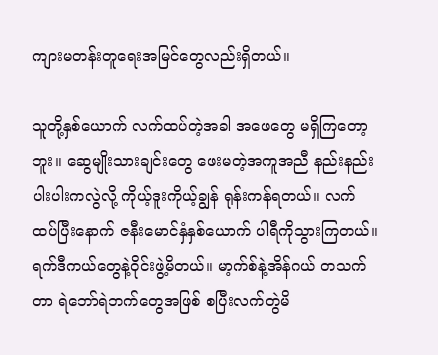ကျားမတန်းတူရေးအမြင်တွေလည်းရှိတယ်။

သူတို့နှစ်ယောက် လက်ထပ်တဲ့အခါ အဖေတွေ မရှိကြတော့ဘူး။ ဆွေမျိုးသားချင်းတွေ ဖေးမတဲ့အကူအညီ နည်းနည်းပါးပါးကလွဲလို့ ကိုယ့်ဒူးကိုယ့်ချွန် ရုန်းကန်ရတယ်။ လက်ထပ်ပြီးနောက် ဇနီးမောင်နှံနှစ်ယောက် ပါရီကိုသွားကြတယ်။ ရက်ဒီကယ်တွေနဲ့ဝိုင်းဖွဲ့မိတယ်။ မာ့က်စ်နဲ့အိန်ဂယ် တသက်တာ ရဲဘော်ရဲဘက်တွေအဖြစ် စပြီးလက်တွဲမိ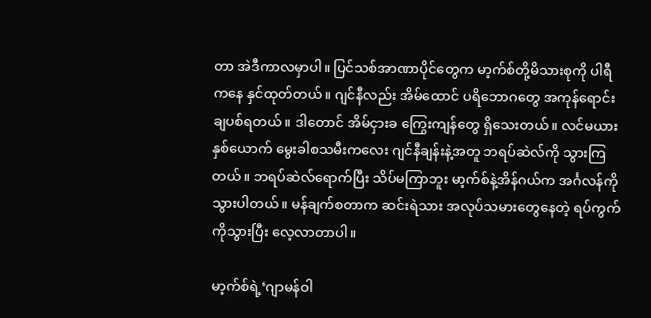တာ အဲဒီကာလမှာပါ။ ပြင်သစ်အာဏာပိုင်တွေက မာ့က်စ်တို့မိသားစုကို ပါရီကနေ နှင်ထုတ်တယ်။ ဂျင်နီလည်း အိမ်ထောင် ပရိဘောဂတွေ အကုန်ရောင်းချပစ်ရတယ်။ ဒါတောင် အိမ်ငှားခ ကြွေးကျန်တွေ ရှိသေးတယ်။ လင်မယားနှစ်ယောက် မွေးခါစသမီးကလေး ဂျင်နီချန်းနဲ့အတူ ဘရပ်ဆဲလ်ကို သွားကြတယ်။ ဘရပ်ဆဲလ်ရောက်ပြီး သိပ်မကြာဘူး မာ့က်စ်နဲ့အိန်ဂယ်က အင်္ဂလန်ကို သွားပါတယ်။ မန်ချက်စတာက ဆင်းရဲသား အလုပ်သမားတွေနေတဲ့ ရပ်ကွက်ကိုသွားပြီး လေ့လာတာပါ။

မာ့က်စ်ရဲ့‘ဂျာမန်ဝါ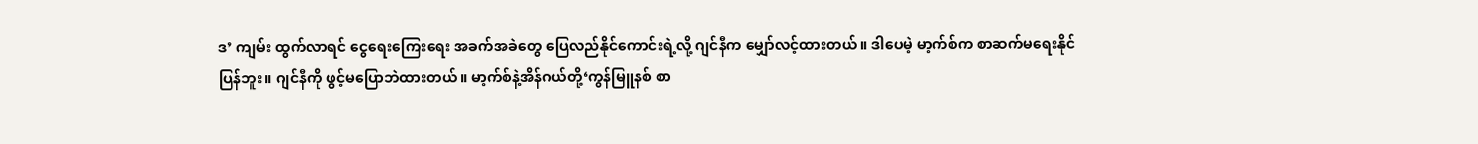ဒ’ ကျမ်း ထွက်လာရင် ငွေရေးကြေးရေး အခက်အခဲတွေ ပြေလည်နိုင်ကောင်းရဲ့လို့ ဂျင်နီက မျှော်လင့်ထားတယ်။ ဒါပေမဲ့ မာ့က်စ်က စာဆက်မရေးနိုင်ပြန်ဘူး။ ဂျင်နီကို ဖွင့်မပြောဘဲထားတယ်။ မာ့က်စ်နဲ့အိန်ဂယ်တို့‘ကွန်မြူနစ် စာ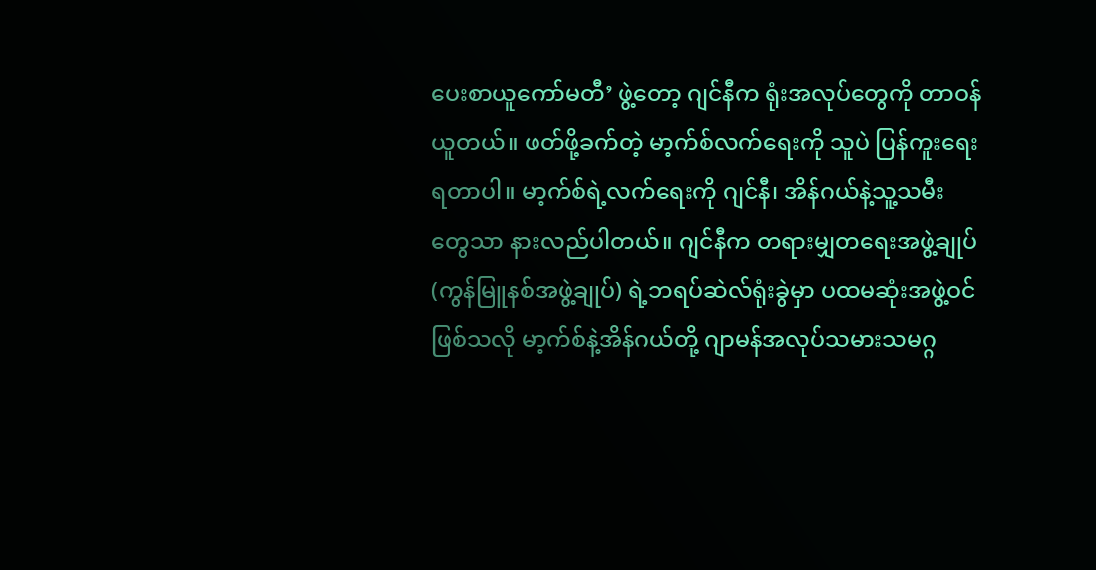ပေးစာယူကော်မတီ’ ဖွဲ့တော့ ဂျင်နီက ရုံးအလုပ်တွေကို တာဝန်ယူတယ်။ ဖတ်ဖို့ခက်တဲ့ မာ့က်စ်လက်ရေးကို သူပဲ ပြန်ကူးရေးရတာပါ။ မာ့က်စ်ရဲ့လက်ရေးကို ဂျင်နီ၊ အိန်ဂယ်နဲ့သူ့သမီးတွေသာ နားလည်ပါတယ်။ ဂျင်နီက တရားမျှတရေးအဖွဲ့ချုပ် (ကွန်မြူနစ်အဖွဲ့ချုပ်) ရဲ့ဘရပ်ဆဲလ်ရုံးခွဲမှာ ပထမဆုံးအဖွဲ့ဝင်ဖြစ်သလို မာ့က်စ်နဲ့အိန်ဂယ်တို့ ဂျာမန်အလုပ်သမားသမဂ္ဂ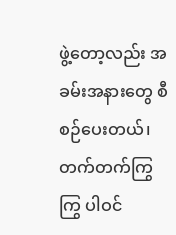ဖွဲ့တော့လည်း အခမ်းအနားတွေ စီစဉ်ပေးတယ်၊ တက်တက်ကြွကြွ ပါဝင်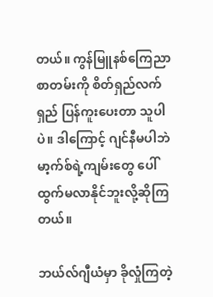တယ်။ ကွန်မြူနစ်ကြေညာစာတမ်းကို စိတ်ရှည်လက်ရှည် ပြန်ကူးပေးတာ သူပါပဲ။ ဒါကြောင့် ဂျင်နီမပါဘဲ မာ့က်စ်ရဲ့ကျမ်းတွေ ပေါ်ထွက်မလာနိုင်ဘူးလို့ဆိုကြတယ်။

ဘယ်လ်ဂျီယံမှာ ခိုလှုံကြတဲ့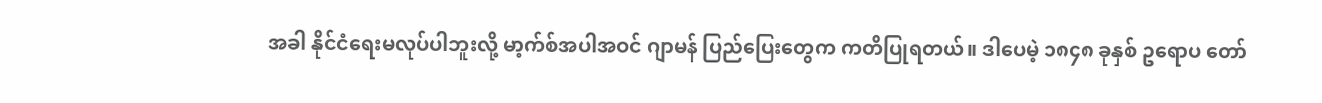အခါ နိုင်ငံရေးမလုပ်ပါဘူးလို့ မာ့က်စ်အပါအဝင် ဂျာမန် ပြည်ပြေးတွေက ကတိပြုရတယ်။ ဒါပေမဲ့ ၁၈၄၈ ခုနှစ် ဥရောပ တော်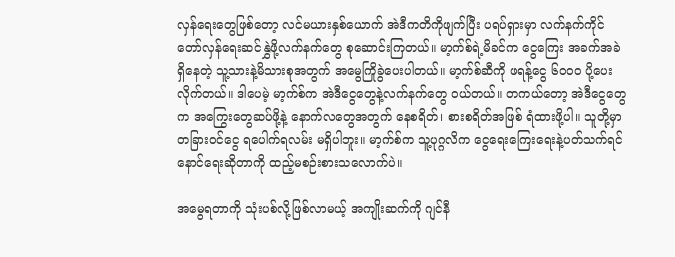လှန်ရေးတွေဖြစ်တော့ လင်မယားနှစ်ယောက် အဲဒီကတိကိုဖျက်ပြီး ပရပ်ရှားမှာ လက်နက်ကိုင် တော်လှန်ရေးဆင်နွှဲဖို့လက်နက်တွေ စုဆောင်းကြတယ်။ မာ့က်စ်ရဲ့မိခင်က ငွေကြေး အခက်အခဲရှိနေတဲ့ သူ့သားနဲ့မိသားစုအတွက် အမွေကြိုခွဲပေးပါတယ်။ မာ့က်စ်ဆီကို ဖရန့်ငွေ ၆၀၀၀ ပို့ပေးလိုက်တယ်။ ဒါပေမဲ့ မာ့က်စ်က အဲဒီငွေတွေနဲ့လက်နက်တွေ ဝယ်တယ်။ တကယ်တော့ အဲဒီငွေတွေက အကြွေးတွေဆပ်ဖို့နဲ့ နောက်လတွေအတွက် နေစရိတ်၊ စားစရိတ်အဖြစ် ရံထားဖို့ပါ။ သူတို့မှာ တခြားဝင်ငွေ ရပေါက်ရလမ်း မရှိပါဘူး။ မာ့က်စ်က သူ့ပုဂ္ဂလိက ငွေရေးကြေးရေးနဲ့ပတ်သက်ရင် နောင်ရေးဆိုတာကို ထည့်မစဉ်းစားသလောက်ပဲ။

အမွေရတာကို သုံးပစ်လို့ဖြစ်လာမယ့် အကျိုးဆက်ကို ဂျင်နီ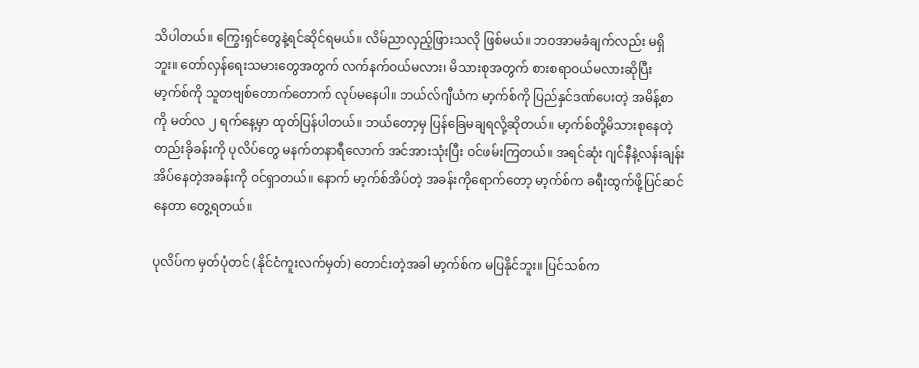သိပါတယ်။ ကြွေးရှင်တွေနဲ့ရင်ဆိုင်ရမယ်။ လိမ်ညာလှည့်ဖြားသလို ဖြစ်မယ်။ ဘဝအာမခံချက်လည်း မရှိဘူး။ တော်လှန်ရေးသမားတွေအတွက် လက်နက်ဝယ်မလား၊ မိသားစုအတွက် စားစရာဝယ်မလားဆိုပြီး မာ့က်စ်ကို သူတဗျစ်တောက်တောက် လုပ်မနေပါ။ ဘယ်လ်ဂျီယံက မာ့က်စ်ကို ပြည်နှင်ဒဏ်ပေးတဲ့ အမိန့်စာကို မတ်လ ၂ ရက်နေ့မှာ ထုတ်ပြန်ပါတယ်။ ဘယ်တော့မှ ပြန်ခြေမချရလို့ဆိုတယ်။ မာ့က်စ်တို့မိသားစုနေတဲ့တည်းခိုခန်းကို ပုလိပ်တွေ မနက်တနာရီလောက် အင်အားသုံးပြီး ဝင်ဖမ်းကြတယ်။ အရင်ဆုံး ဂျင်နီနဲ့လန်းချန်း အိပ်နေတဲ့အခန်းကို ဝင်ရှာတယ်။ နောက် မာ့က်စ်အိပ်တဲ့ အခန်းကိုရောက်တော့ မာ့က်စ်က ခရီးထွက်ဖို့ပြင်ဆင်နေတာ တွေ့ရတယ်။

ပုလိပ်က မှတ်ပုံတင် (နိုင်ငံကူးလက်မှတ်) တောင်းတဲ့အခါ မာ့က်စ်က မပြနိုင်ဘူး။ ပြင်သစ်က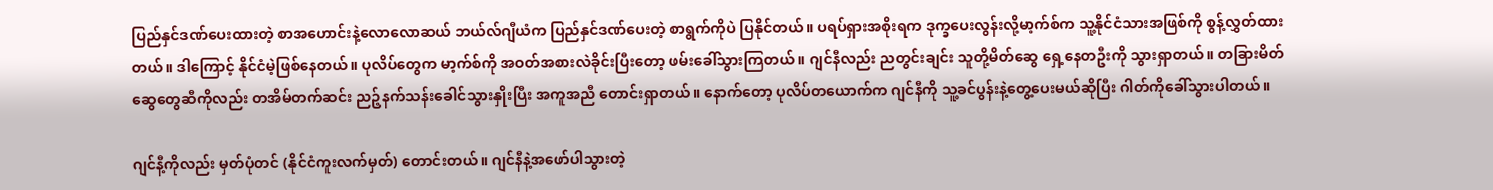ပြည်နှင်ဒဏ်ပေးထားတဲ့ စာအဟောင်းနဲ့လောလောဆယ် ဘယ်လ်ဂျီယံက ပြည်နှင်ဒဏ်ပေးတဲ့ စာရွက်ကိုပဲ ပြနိုင်တယ်။ ပရပ်ရှားအစိုးရက ဒုက္ခပေးလွန်းလို့မာ့က်စ်က သူ့နိုင်ငံသားအဖြစ်ကို စွန့်လွှတ်ထားတယ်။ ဒါကြောင့် နိုင်ငံမဲ့ဖြစ်နေတယ်။ ပုလိပ်တွေက မာ့က်စ်ကို အဝတ်အစားလဲခိုင်းပြီးတော့ ဖမ်းခေါ်သွားကြတယ်။ ဂျင်နီလည်း ညတွင်းချင်း သူတို့မိတ်ဆွေ ရှေ့နေတဦးကို သွားရှာတယ်။ တခြားမိတ်ဆွေတွေဆီကိုလည်း တအိမ်တက်ဆင်း ညဉ့်နက်သန်းခေါင်သွားနှိုးပြီး အကူအညီ တောင်းရှာတယ်။ နောက်တော့ ပုလိပ်တယောက်က ဂျင်နီကို သူ့ခင်ပွန်းနဲ့တွေ့ပေးမယ်ဆိုပြီး ဂါတ်ကိုခေါ်သွားပါတယ်။

ဂျင်နီ့ကိုလည်း မှတ်ပုံတင် (နိုင်ငံကူးလက်မှတ်) တောင်းတယ်။ ဂျင်နီနဲ့အဖော်ပါသွားတဲ့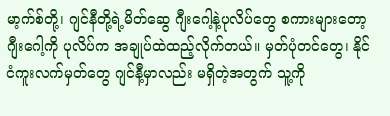မာ့က်စ်တို့၊ ဂျင်နီတို့ရဲ့မိတ်ဆွေ ဂျီးဂေါ့နဲ့ပုလိပ်တွေ စကားများတော့ ဂျီးဂေါ့ကို ပုလိပ်က အချုပ်ထဲထည့်လိုက်တယ်။ မှတ်ပုံတင်တွေ၊ နိုင်ငံကူးလက်မှတ်တွေ ဂျင်နီ့မှာလည်း မရှိတဲ့အတွက် သူ့ကို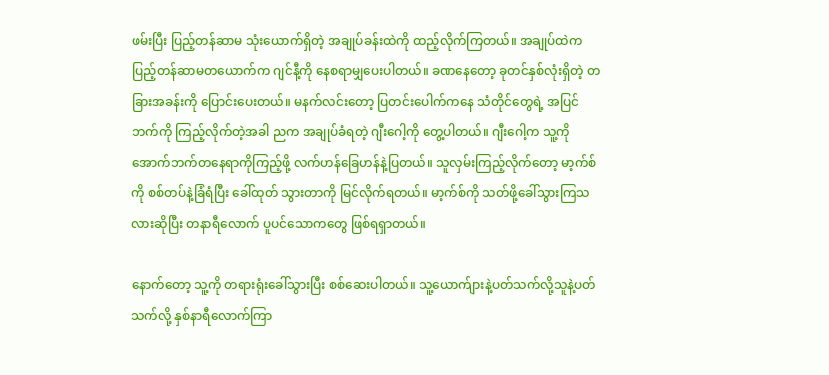ဖမ်းပြီး ပြည့်တန်ဆာမ သုံးယောက်ရှိတဲ့ အချုပ်ခန်းထဲကို ထည့်လိုက်ကြတယ်။ အချုပ်ထဲက ပြည့်တန်ဆာမတယောက်က ဂျင်နီ့ကို နေစရာမျှပေးပါတယ်။ ခဏနေတော့ ခုတင်နှစ်လုံးရှိတဲ့ တခြားအခန်းကို ပြောင်းပေးတယ်။ မနက်လင်းတော့ ပြတင်းပေါက်ကနေ သံတိုင်တွေရဲ့ အပြင်ဘက်ကို ကြည့်လိုက်တဲ့အခါ ညက အချုပ်ခံရတဲ့ ဂျီးဂေါ့ကို တွေ့ပါတယ်။ ဂျီးဂေါ့က သူ့ကို အောက်ဘက်တနေရာကိုကြည့်ဖို့ လက်ဟန်ခြေဟန်နဲ့ပြတယ်။ သူလှမ်းကြည့်လိုက်တော့ မာ့က်စ်ကို စစ်တပ်နဲ့ခြံရံပြီး ခေါ်ထုတ် သွားတာကို မြင်လိုက်ရတယ်။ မာ့က်စ်ကို သတ်ဖို့ခေါ်သွားကြသလားဆိုပြီး တနာရီလောက် ပူပင်သောကတွေ ဖြစ်ရရှာတယ်။

နောက်တော့ သူ့ကို တရားရုံးခေါ်သွားပြီး စစ်ဆေးပါတယ်။ သူ့ယောက်ျားနဲ့ပတ်သက်လို့သူနဲ့ပတ်သက်လို့ နှစ်နာရီလောက်ကြာ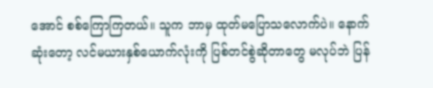အောင် စစ်ကြောကြတယ်။ သူက ဘာမှ ထုတ်မပြောသလောက်ပဲ။ နောက်ဆုံးတော့ လင်မယားနှစ်ယောက်လုံးကို ပြစ်တင်စွဲဆိုတာတွေ မလုပ်ဘဲ ပြန်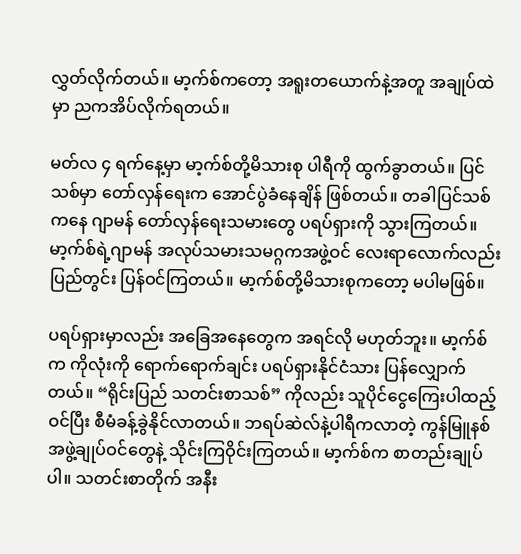လွှတ်လိုက်တယ်။ မာ့က်စ်ကတော့ အရူးတယောက်နဲ့အတူ အချုပ်ထဲမှာ ညကအိပ်လိုက်ရတယ်။

မတ်လ ၄ ရက်နေ့မှာ မာ့က်စ်တို့မိသားစု ပါရီကို ထွက်ခွာတယ်။ ပြင်သစ်မှာ တော်လှန်ရေးက အောင်ပွဲခံနေချိန် ဖြစ်တယ်။ တခါပြင်သစ်ကနေ ဂျာမန် တော်လှန်ရေးသမားတွေ ပရပ်ရှားကို သွားကြတယ်။ မာ့က်စ်ရဲ့ဂျာမန် အလုပ်သမားသမဂ္ဂကအဖွဲ့ဝင် လေးရာလောက်လည်း ပြည်တွင်း ပြန်ဝင်ကြတယ်။ မာ့က်စ်တို့မိသားစုကတော့ မပါမဖြစ်။

ပရပ်ရှားမှာလည်း အခြေအနေတွေက အရင်လို မဟုတ်ဘူး။ မာ့က်စ်က ကိုလုံးကို ရောက်ရောက်ချင်း ပရပ်ရှားနိုင်ငံသား ပြန်လျှောက်တယ်။ “ရိုင်းပြည် သတင်းစာသစ်” ကိုလည်း သူပိုင်ငွေကြေးပါထည့်ဝင်ပြီး စီမံခန့်ခွဲနိုင်လာတယ်။ ဘရပ်ဆဲလ်နဲ့ပါရီကလာတဲ့ ကွန်မြူနစ်အဖွဲ့ချုပ်ဝင်တွေနဲ့ သိုင်းကြဝိုင်းကြတယ်။ မာ့က်စ်က စာတည်းချုပ်ပါ။ သတင်းစာတိုက် အနီး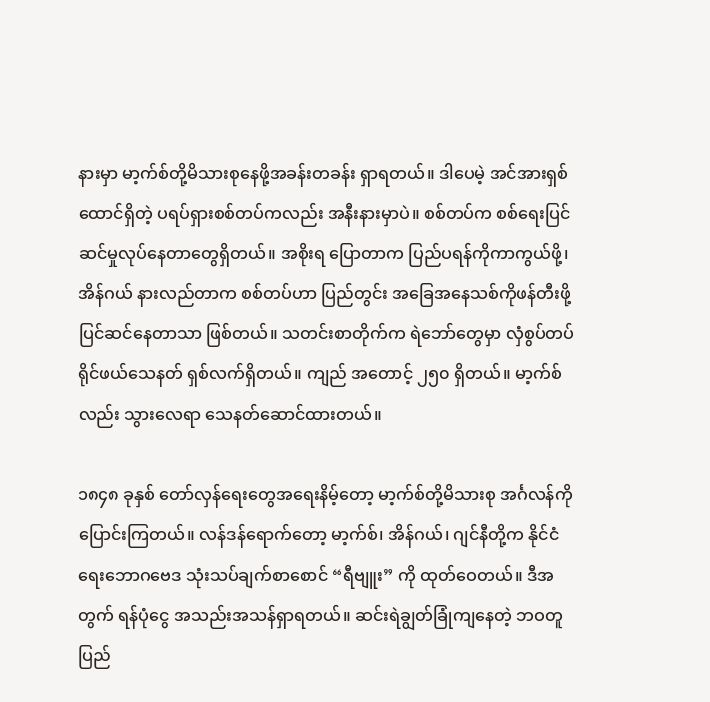နားမှာ မာ့က်စ်တို့မိသားစုနေဖို့အခန်းတခန်း ရှာရတယ်။ ဒါပေမဲ့ အင်အားရှစ်ထောင်ရှိတဲ့ ပရပ်ရှားစစ်တပ်ကလည်း အနီးနားမှာပဲ။ စစ်တပ်က စစ်ရေးပြင်ဆင်မှုလုပ်နေတာတွေရှိတယ်။ အစိုးရ ပြောတာက ပြည်ပရန်ကိုကာကွယ်ဖို့၊ အိန်ဂယ် နားလည်တာက စစ်တပ်ဟာ ပြည်တွင်း အခြေအနေသစ်ကိုဖန်တီးဖို့ ပြင်ဆင်နေတာသာ ဖြစ်တယ်။ သတင်းစာတိုက်က ရဲဘော်တွေမှာ လှံစွပ်တပ် ရိုင်ဖယ်သေနတ် ရှစ်လက်ရှိတယ်။ ကျည် အတောင့် ၂၅၀ ရှိတယ်။ မာ့က်စ်လည်း သွားလေရာ သေနတ်ဆောင်ထားတယ်။

၁၈၄၈ ခုနှစ် တော်လှန်ရေးတွေအရေးနိမ့်တော့ မာ့က်စ်တို့မိသားစု အင်္ဂလန်ကို ပြောင်းကြတယ်။ လန်ဒန်ရောက်တော့ မာ့က်စ်၊ အိန်ဂယ်၊ ဂျင်နီတို့က နိုင်ငံရေးဘောဂဗေဒ သုံးသပ်ချက်စာစောင် “ရီဗျူး” ကို ထုတ်ဝေတယ်။ ဒီအတွက် ရန်ပုံငွေ အသည်းအသန်ရှာရတယ်။ ဆင်းရဲချွတ်ခြုံကျနေတဲ့ ဘဝတူပြည်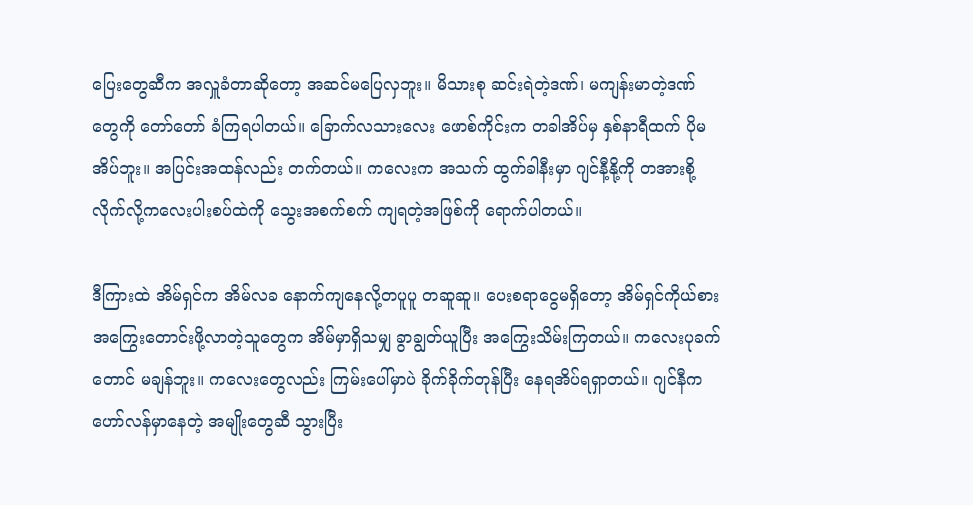ပြေးတွေဆီက အလှူခံတာဆိုတော့ အဆင်မပြေလှဘူး။ မိသားစု ဆင်းရဲတဲ့ဒဏ်၊ မကျန်းမာတဲ့ဒဏ်တွေကို တော်တော် ခံကြရပါတယ်။ ခြောက်လသားလေး ဖောစ်ကိုင်းက တခါအိပ်မှ နှစ်နာရီထက် ပိုမအိပ်ဘူး။ အပြင်းအထန်လည်း တက်တယ်။ ကလေးက အသက် ထွက်ခါနီးမှာ ဂျင်နီ့နို့ကို တအားစို့လိုက်လို့ကလေးပါးစပ်ထဲကို သွေးအစက်စက် ကျရတဲ့အဖြစ်ကို ရောက်ပါတယ်။

ဒီကြားထဲ အိမ်ရှင်က အိမ်လခ နောက်ကျနေလို့တပူပူ တဆူဆူ။ ပေးစရာငွေမရှိတော့ အိမ်ရှင်ကိုယ်စား အကြွေးတောင်းဖို့လာတဲ့သူတွေက အိမ်မှာရှိသမျှ ခွာချွတ်ယူပြီး အကြွေးသိမ်းကြတယ်။ ကလေးပုခက်တောင် မချန်ဘူး။ ကလေးတွေလည်း ကြမ်းပေါ်မှာပဲ ခိုက်ခိုက်တုန်ပြီး နေရအိပ်ရရှာတယ်။ ဂျင်နီက ဟော်လန်မှာနေတဲ့ အမျိုးတွေဆီ သွားပြီး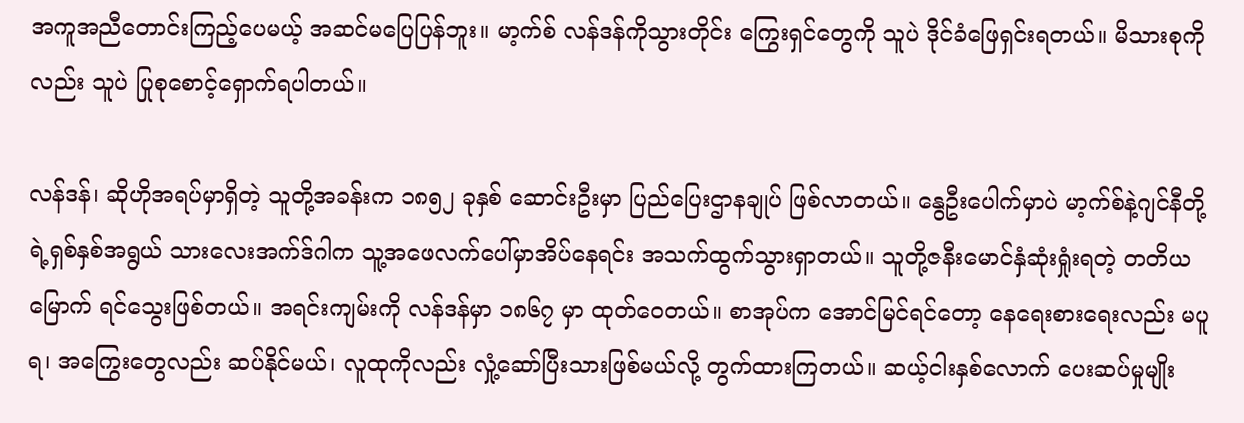အကူအညီတောင်းကြည့်ပေမယ့် အဆင်မပြေပြန်ဘူး။ မာ့က်စ် လန်ဒန်ကိုသွားတိုင်း ကြွေးရှင်တွေကို သူပဲ ဒိုင်ခံဖြေရှင်းရတယ်။ မိသားစုကိုလည်း သူပဲ ပြုစုစောင့်ရှောက်ရပါတယ်။

လန်ဒန်၊ ဆိုဟိုအရပ်မှာရှိတဲ့ သူတို့အခန်းက ၁၈၅၂ ခုနှစ် ဆောင်းဦးမှာ ပြည်ပြေးဌာနချုပ် ဖြစ်လာတယ်။ နွေဦးပေါက်မှာပဲ မာ့က်စ်နဲ့ဂျင်နီတို့ရဲ့ရှစ်နှစ်အရွယ် သားလေးအက်ဒ်ဂါက သူ့အဖေလက်ပေါ်မှာအိပ်နေရင်း အသက်ထွက်သွားရှာတယ်။ သူတို့ဇနီးမောင်နှံဆုံးရှုံးရတဲ့ တတိယမြောက် ရင်သွေးဖြစ်တယ်။ အရင်းကျမ်းကို လန်ဒန်မှာ ၁၈၆၇ မှာ ထုတ်ဝေတယ်။ စာအုပ်က အောင်မြင်ရင်တော့ နေရေးစားရေးလည်း မပူရ၊ အကြွေးတွေလည်း ဆပ်နိုင်မယ်၊ လူထုကိုလည်း လှုံ့ဆော်ပြီးသားဖြစ်မယ်လို့ တွက်ထားကြတယ်။ ဆယ့်ငါးနှစ်လောက် ပေးဆပ်မှုမျိုး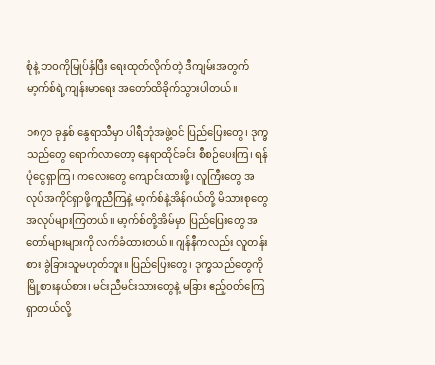စုံနဲ့ ဘဝကိုမြုပ်နှံပြီး ရေးထုတ်လိုက်တဲ့ ဒီကျမ်းအတွက် မာ့က်စ်ရဲ့ကျန်းမာရေး အတော်ထိခိုက်သွားပါတယ်။

၁၈၇၁ ခုနှစ် နွေရာသီမှာ ပါရီဘုံအဖွဲ့ဝင် ပြည်ပြေးတွေ၊ ဒုက္ခသည်တွေ ရောက်လာတော့ နေရာထိုင်ခင်း စီစဉ်ပေးကြ၊ ရန်ပုံငွေရှာကြ၊ ကလေးတွေ ကျောင်းထားဖို့၊ လူကြီးတွေ အလုပ်အကိုင်ရှာဖို့ကူညီကြနဲ့ မာ့က်စ်နဲ့အိန်ဂယ်တို့ မိသားစုတွေ အလုပ်များကြတယ်။ မာ့က်စ်တို့အိမ်မှာ ပြည်ပြေးတွေ အတော်များများကို လက်ခံထားတယ်။ ဂျန်နီကလည်း လူတန်းစား ခွဲခြားသူမဟုတ်ဘူး။ ပြည်ပြေးတွေ၊ ဒုက္ခသည်တွေကို မြို့စားနယ်စား၊ မင်းညီမင်းသားတွေနဲ့ မခြား ဧည့်ဝတ်ကြေရှာတယ်လို့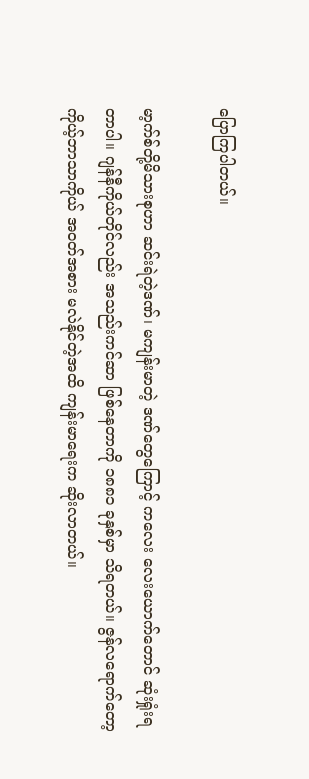ပြောကြပါတယ်။

မာ့က်စ်တို့မိသားစုဟာ ဆင်းရဲတဲ့ဒဏ်၊ မကျန်းမာတဲ့ ဒဏ်တွေကြောင့် ကလေး လေးယောက်တောင် ဆုံးရှုံးရတာပါ။ ဂျန်နီကိုယ်တိုင်လည်း အသည်းကင်ဆာ ဖြစ်နေတာကို ၁၈၈၁ ခုနှစ်မှာ သိရတယ်။ ဇွန်လရောက်တော့ ကိုယ့်ဘာသာကိုယ် အဝတ်အစား မလဲနိုင်တဲ့အထိ ကျန်းမာရေးက ဆိုးလာတယ်။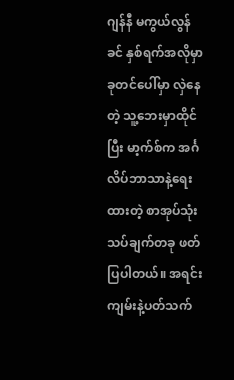ဂျန်နီ မကွယ်လွန်ခင် နှစ်ရက်အလိုမှာ ခုတင်ပေါ်မှာ လှဲနေတဲ့ သူ့ဘေးမှာထိုင်ပြီး မာ့က်စ်က အင်္ဂလိပ်ဘာသာနဲ့ရေးထားတဲ့ စာအုပ်သုံးသပ်ချက်တခု ဖတ်ပြပါတယ်။ အရင်းကျမ်းနဲ့ပတ်သက်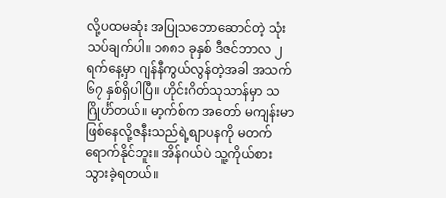လို့ပထမဆုံး အပြုသဘောဆောင်တဲ့ သုံးသပ်ချက်ပါ။ ၁၈၈၁ ခုနှစ် ဒီဇင်ဘာလ ၂ ရက်နေ့မှာ ဂျန်နီကွယ်လွန်တဲ့အခါ အသက် ၆၇ နှစ်ရှိပါပြီ။ ဟိုင်းဂိတ်သုသာန်မှာ သဂြိုင်္ဟ်တယ်။ မာ့က်စ်က အတော် မကျန်းမာဖြစ်နေလို့ဇနီးသည်ရဲ့စျာပနကို မတက်ရောက်နိုင်ဘူး။ အိန်ဂယ်ပဲ သူ့ကိုယ်စား သွားခဲ့ရတယ်။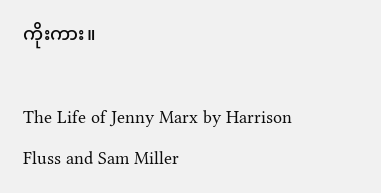ကိုးကား။

The Life of Jenny Marx by Harrison Fluss and Sam Miller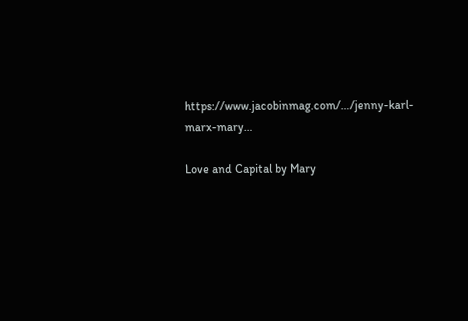https://www.jacobinmag.com/…/jenny-karl-marx-mary…

Love and Capital by Mary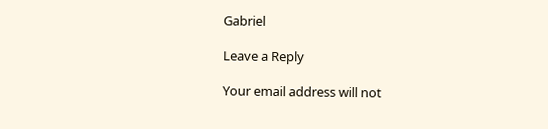Gabriel

Leave a Reply

Your email address will not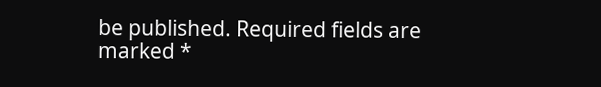be published. Required fields are marked *